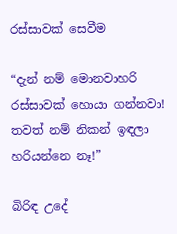රස්සාවක් සෙවීම

“දැන් නම් මොනවාහරි රස්සාවක් හොයා ගන්නවා! තවත් නම් නිකන් ඉඳලා හරියන්නෙ නෑ!”

බිරිඳ උදේ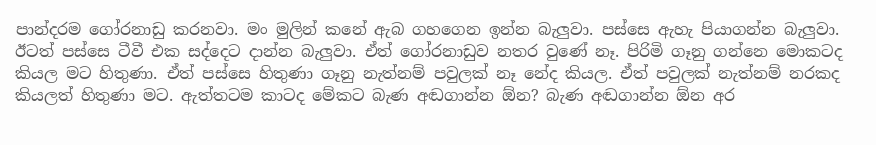පාන්දරම ගෝරනාඩු කරනවා. මං මුලින් කනේ ඇබ ගහගෙන ඉන්න බැලුවා. පස්සෙ ඇහැ පියාගන්න බැලුවා. ඊටත් පස්සෙ ටීවී එක සද්දෙට දාන්න බැලුවා. ඒත් ගෝරනාඩුව නතර වුණේ නෑ. පිරිමි ගෑනු ගන්නෙ මොකටද කියල මට හිතුණා. ඒත් පස්සෙ හිතුණා ගෑනු නැත්නම් පවුලක් නෑ නේද කියල. ඒත් පවුලක් නැත්නම් නරකද කියලත් හිතුණා මට. ඇත්තටම කාටද මේකට බැණ අඬගාන්න ඕන? බැණ අඬගාන්න ඕන අර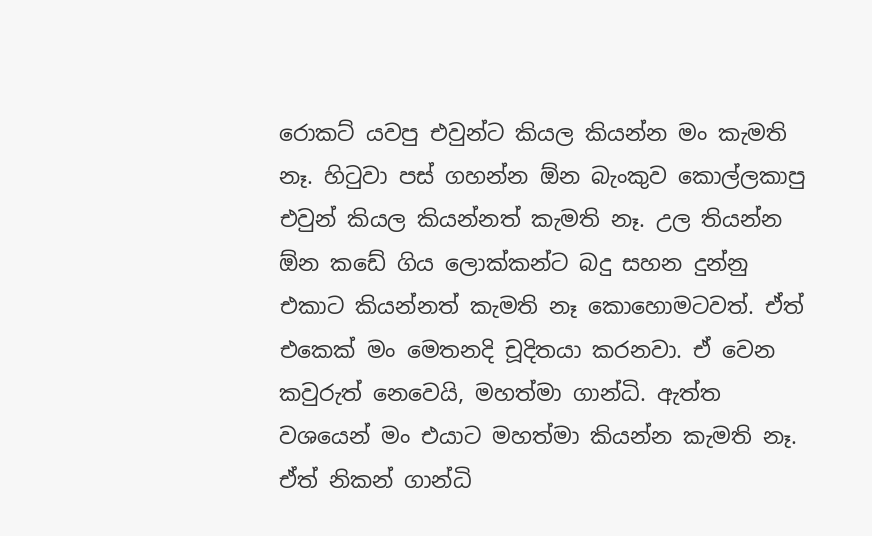රොකට් යවපු එවුන්ට කියල කියන්න මං කැමති නෑ. හිටුවා පස් ගහන්න ඕන බැංකුව කොල්ලකාපු එවුන් කියල කියන්නත් කැමති නෑ. උල තියන්න ඕන කඩේ ගිය ලොක්කන්ට බදු සහන දුන්නු එකාට කියන්නත් කැමති නෑ කොහොමටවත්. ඒත් එකෙක් මං මෙතනදි චූදිතයා කරනවා. ඒ වෙන කවුරුත් නෙවෙයි, මහත්මා ගාන්ධි. ඇත්ත වශයෙන් මං එයාට මහත්මා කියන්න කැමති නෑ. ඒත් නිකන් ගාන්ධි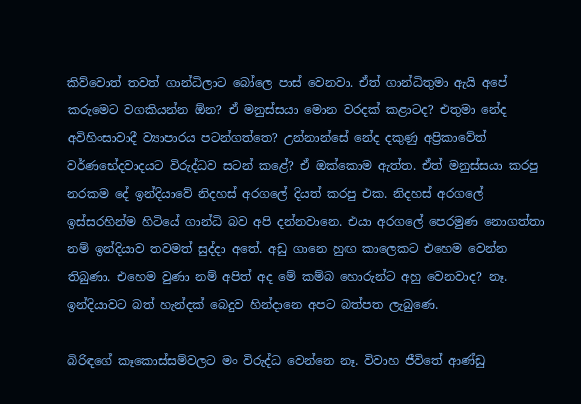කිව්වොත් තවත් ගාන්ධිලාට බෝලෙ පාස් වෙනවා. ඒත් ගාන්ධිතුමා ඇයි අපේ කරුමෙට වගකියන්න ඕන? ඒ මනුස්සයා මොන වරදක් කළාටද? එතුමා නේද අවිහිංසාවාදී ව්‍යාපාරය පටන්ගත්තෙ? උන්නාන්සේ නේද දකුණු අප්‍රිකාවේත් වර්ණභේදවාදයට විරුද්ධව සටන් කළේ? ඒ ඔක්කොම ඇත්ත. ඒත් මනුස්සයා කරපු නරකම දේ ඉන්දියාවේ නිදහස් අරගලේ දියත් කරපු එක. නිදහස් අරගලේ ඉස්සරහින්ම හිටියේ ගාන්ධි බව අපි දන්නවානෙ. එයා අරගලේ පෙරමුණ නොගත්තා නම් ඉන්දියාව තවමත් සුද්දා අතේ. අඩු ගානෙ හුඟ කාලෙකට එහෙම වෙන්න තිබුණා. එහෙම වුණා නම් අපිත් අද මේ කම්බ හොරුන්ට අහු වෙනවාද? නෑ. ඉන්දියාවට බත් හැන්දක් බෙදුව හින්දානෙ අපට බත්පත ලැබුණෙ.

බිරිඳගේ කෑකොස්සම්වලට මං විරුද්ධ වෙන්නෙ නෑ. විවාහ ජීවිතේ ආණ්ඩු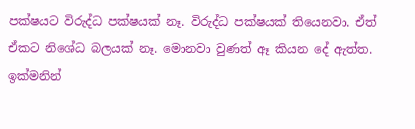පක්ෂයට විරුද්ධ පක්ෂයක් නෑ. විරුද්ධ පක්ෂයක් තියෙනවා. ඒත් ඒකට නිශේධ බලයක් නෑ. මොනවා වුණත් ඈ කියන දේ ඇත්ත. ඉක්මනින්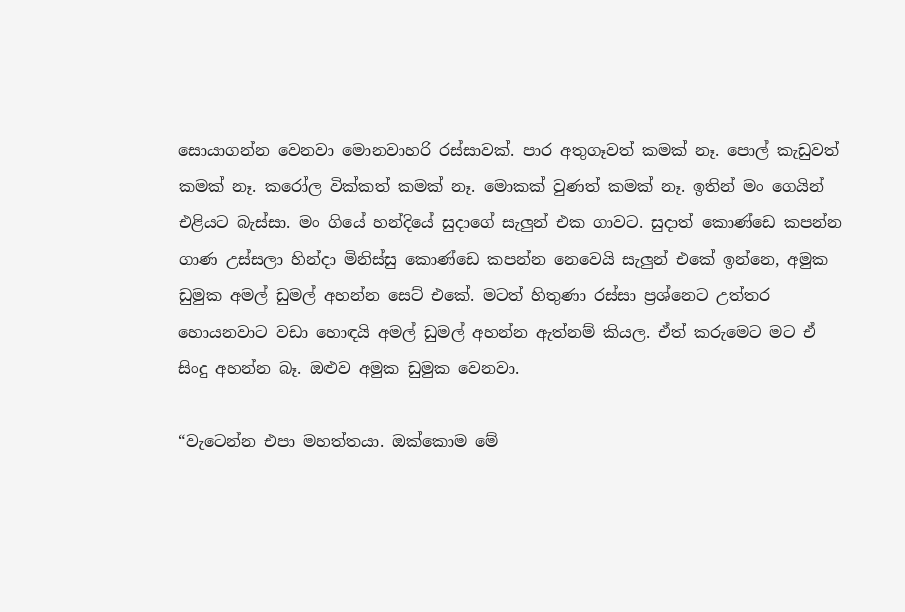සොයාගන්න වෙනවා මොනවාහරි රස්සාවක්. පාර අතුගෑවත් කමක් නෑ. පොල් කැඩුවත් කමක් නෑ. කරෝල වික්කත් කමක් නෑ. මොකක් වුණත් කමක් නෑ. ඉතින් මං ගෙයින් එළියට බැස්සා. මං ගියේ හන්දියේ සුදාගේ සැලුන් එක ගාවට. සුදාත් කොණ්ඩෙ කපන්න ගාණ උස්සලා හින්දා මිනිස්සු කොණ්ඩෙ කපන්න නෙවෙයි සැලුන් එකේ ඉන්නෙ, අමුක ඩුමුක අමල් ඩුමල් අහන්න සෙට් එකේ. මටත් හිතුණා රස්සා ප්‍රශ්නෙට උත්තර හොයනවාට වඩා හොඳයි අමල් ඩුමල් අහන්න ඇත්නම් කියල. ඒත් කරුමෙට මට ඒ සිංදු අහන්න බෑ. ඔළුව අමුක ඩුමුක වෙනවා.

“වැටෙන්න එපා මහත්තයා. ඔක්කොම මේ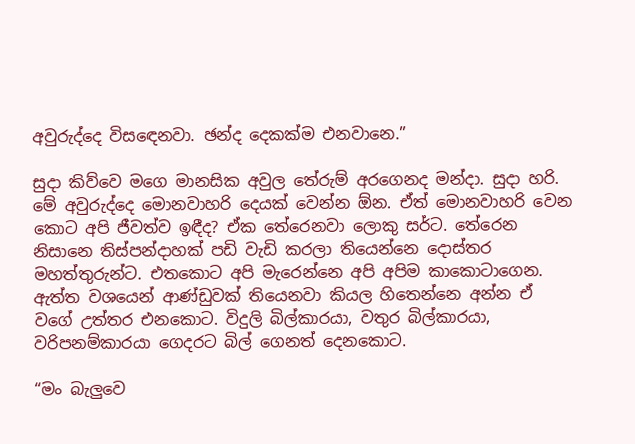අවුරුද්දෙ විසඳෙනවා. ඡන්ද දෙකක්ම එනවානෙ.”

සුදා කිව්වෙ මගෙ මානසික අවුල තේරුම් අරගෙනද මන්දා. සුදා හරි. මේ අවුරුද්දෙ මොනවාහරි දෙයක් වෙන්න ඕන. ඒත් මොනවාහරි වෙන කොට අපි ජීවත්ව ඉඳීද? ඒක තේරෙනවා ලොකු සර්ට. තේරෙන නිසානෙ තිස්පන්දාහක් පඩි වැඩි කරලා තියෙන්නෙ දොස්තර මහත්තුරුන්ට. එතකොට අපි මැරෙන්නෙ අපි අපිම කාකොටාගෙන. ඇත්ත වශයෙන් ආණ්ඩුවක් තියෙනවා කියල හිතෙන්නෙ අන්න ඒ වගේ උත්තර එනකොට. විදුලි බිල්කාරයා, වතුර බිල්කාරයා, වරිපනම්කාරයා ගෙදරට බිල් ගෙනත් දෙනකොට.

“මං බැලුවෙ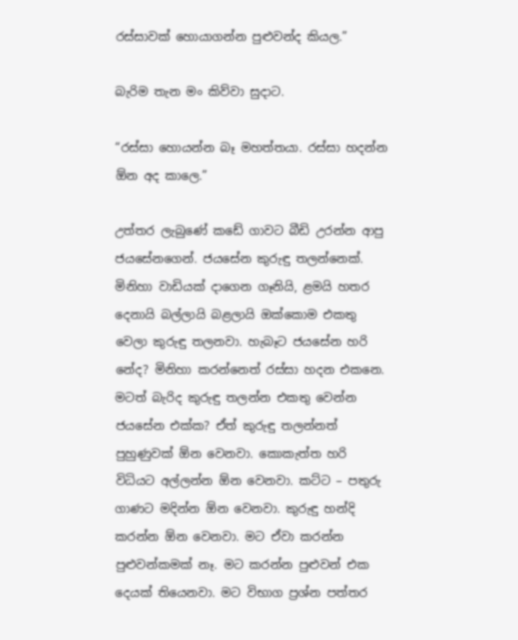රස්සාවක් හොයාගන්න පුළුවන්ද කියල.”

බැරිම තැන මං කිව්වා සුදාට.

“රස්සා හොයන්න බෑ මහත්තයා. රස්සා හදන්න ඕන අද කාලෙ.”

උත්තර ලැබුණේ කඩේ ගාවට බීඩි උරන්න ආපු ජයසේනගෙන්. ජයසේන කුරුඳු තලන්නෙක්. මිනිහා වාඩියක් දාගෙන ගෑනියි, ළමයි හතර දෙනායි බල්ලායි බළලායි ඔක්කොම එකතු වෙලා කුරුඳු තලනවා. හැබෑට ජයසේන හරි නේද? මිනිහා කරන්නෙත් රස්සා හදන එකනෙ. මටත් බැරිද කුරුඳු තලන්න එකතු වෙන්න ජයසේන එක්ක? ඒත් කුරුඳු තලන්නත් පුහුණුවක් ඕන වෙනවා. කොකැත්ත හරි විධියට අල්ලන්න ඕන වෙනවා. කට්ට – පතුරු ගාණට මදින්න ඕන වෙනවා. කුරුඳු හන්දි කරන්න ඕන වෙනවා. මට ඒවා කරන්න පුළුවන්කමක් නෑ. මට කරන්න පුළුවන් එක දෙයක් තියෙනවා. මට විභාග ප්‍රශ්න පත්තර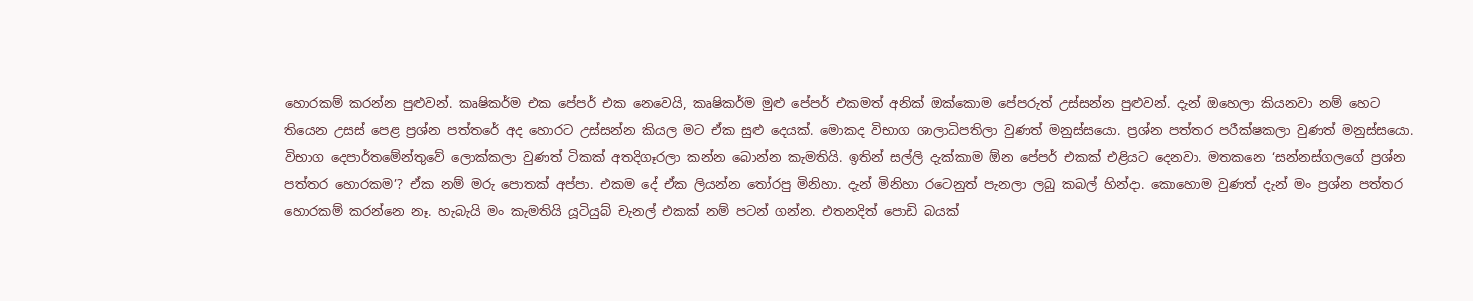හොරකම් කරන්න පුළුවන්. කෘෂිකර්ම එක පේපර් එක නෙවෙයි, කෘෂිකර්ම මුළු පේපර් එකමත් අනික් ඔක්කොම පේපරුත් උස්සන්න පුළුවන්. දැන් ඔහෙලා කියනවා නම් හෙට තියෙන උසස් පෙළ ප්‍රශ්න පත්තරේ අද හොරට උස්සන්න කියල මට ඒක සුළු දෙයක්. මොකද විභාග ශාලාධිපතිලා වුණත් මනුස්සයො. ප්‍රශ්න පත්තර පරීක්ෂකලා වුණත් මනුස්සයො. විභාග දෙපාර්තමේන්තුවේ ලොක්කලා වුණත් ටිකක් අතදිගෑරලා කන්න බොන්න කැමතියි. ඉතින් සල්ලි දැක්කාම ඕන පේපර් එකක් එළියට දෙනවා. මතකනෙ ‘සන්නස්ගලගේ ප්‍රශ්න පත්තර හොරකම’? ඒක නම් මරු පොතක් අප්පා. එකම දේ ඒක ලියන්න තෝරපු මිනිහා. දැන් මිනිහා රටෙනුත් පැනලා ලබු කබල් හින්දා. කොහොම වුණත් දැන් මං ප්‍රශ්න පත්තර හොරකම් කරන්නෙ නෑ. හැබැයි මං කැමතියි යූටියුබ් චැනල් එකක් නම් පටන් ගන්න. එතනදිත් පොඩි බයක්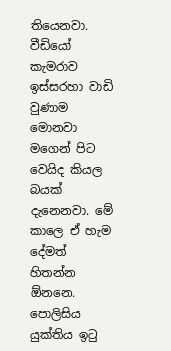තියෙනවා. වීඩියෝ කැමරාව ඉස්සරහා වාඩි වුණාම මොනවා මගෙන් පිට වෙයිද කියල බයක් දැනෙනවා. මේ කාලෙ ඒ හැම දේමත් හිතන්න ඕනනෙ. පොලිසිය යුක්තිය ඉටු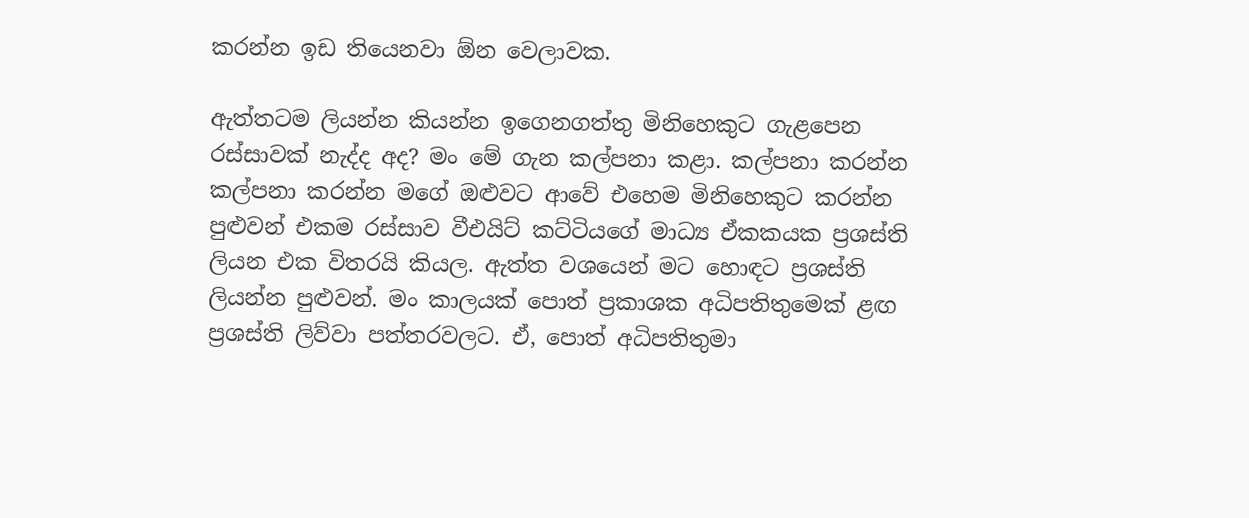කරන්න ඉඩ තියෙනවා ඕන වෙලාවක.

ඇත්තටම ලියන්න කියන්න ඉගෙනගත්තු මිනිහෙකුට ගැළපෙන රස්සාවක් නැද්ද අද? මං මේ ගැන කල්පනා කළා. කල්පනා කරන්න කල්පනා කරන්න මගේ ඔළුවට ආවේ එහෙම මිනිහෙකුට කරන්න පුළුවන් එකම රස්සාව වීඑයිට් කට්ටියගේ මාධ්‍ය ඒකකයක ප්‍රශස්ති ලියන එක විතරයි කියල. ඇත්ත වශයෙන් මට හොඳට ප්‍රශස්ති ලියන්න පුළුවන්. මං කාලයක් පොත් ප්‍රකාශක අධිපතිතුමෙක් ළඟ ප්‍රශස්ති ලිව්වා පත්තරවලට. ඒ, පොත් අධිපතිතුමා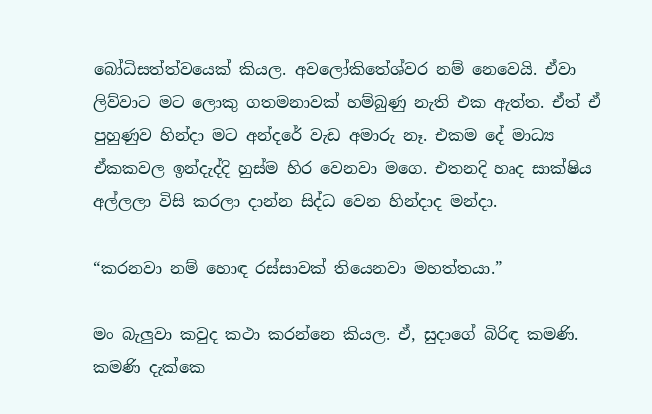බෝධිසත්ත්වයෙක් කියල. අවලෝකිතේශ්වර නම් නෙවෙයි. ඒවා ලිව්වාට මට ලොකු ගතමනාවක් හම්බුණු නැති එක ඇත්ත. ඒත් ඒ පුහුණුව හින්දා මට අන්දරේ වැඩ අමාරු නෑ. එකම දේ මාධ්‍ය ඒකකවල ඉන්දැද්දි හුස්ම හිර වෙනවා මගෙ. එතනදි හෘද සාක්ෂිය අල්ලලා විසි කරලා දාන්න සිද්ධ වෙන හින්දාද මන්දා.

“කරනවා නම් හොඳ රස්සාවක් තියෙනවා මහත්තයා.”

මං බැලුවා කවුද කථා කරන්නෙ කියල. ඒ, සුදාගේ බිරිඳ කමණි. කමණි දැක්කෙ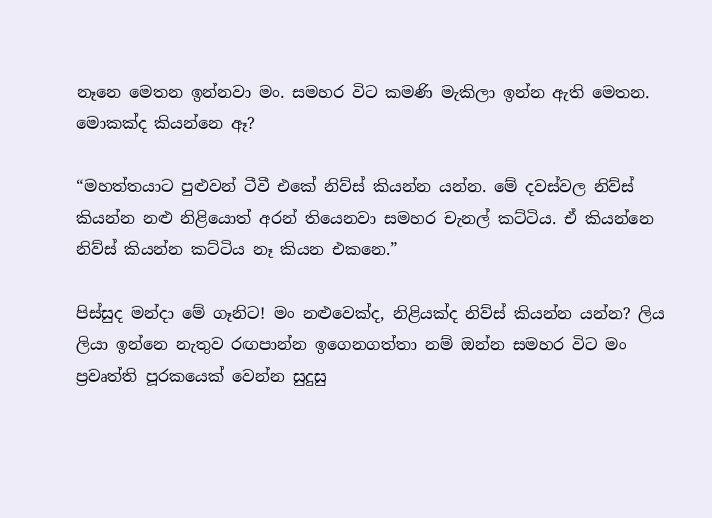නෑනෙ මෙතන ඉන්නවා මං. සමහර විට කමණි මැකිලා ඉන්න ඇති මෙතන. මොකක්ද කියන්නෙ ඈ?

“මහත්තයාට පුළුවන් ටීවී එකේ නිව්ස් කියන්න යන්න. මේ දවස්වල නිව්ස් කියන්න නළු නිළියොත් අරන් තියෙනවා සමහර චැනල් කට්ටිය. ඒ කියන්නෙ නිව්ස් කියන්න කට්ටිය නෑ කියන එකනෙ.”

පිස්සුද මන්දා මේ ගෑනිට! මං නළුවෙක්ද, නිළියක්ද නිව්ස් කියන්න යන්න? ලිය ලියා ඉන්නෙ නැතුව රඟපාන්න ඉගෙනගත්තා නම් ඔන්න සමහර විට මං ප්‍රවෘත්ති පූරකයෙක් වෙන්න සුදුසු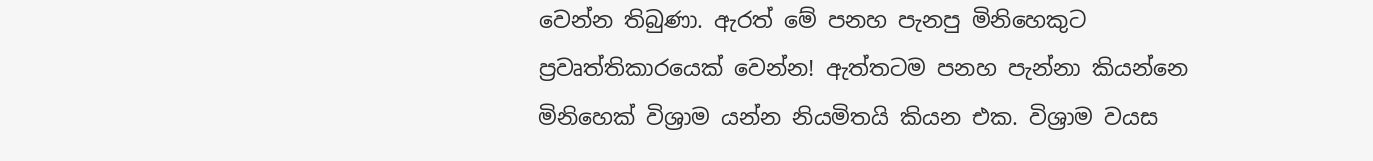වෙන්න තිබුණා. ඇරත් මේ පනහ පැනපු මිනිහෙකුට ප්‍රවෘත්තිකාරයෙක් වෙන්න! ඇත්තටම පනහ පැන්නා කියන්නෙ මිනිහෙක් විශ්‍රාම යන්න නියමිතයි කියන එක. විශ්‍රාම වයස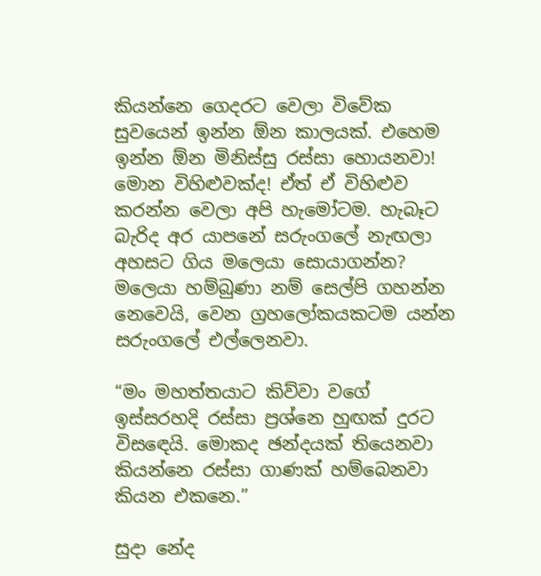කියන්නෙ ගෙදරට වෙලා විවේක සුවයෙන් ඉන්න ඕන කාලයක්. එහෙම ඉන්න ඕන මිනිස්සු රස්සා හොයනවා! මොන විහිළුවක්ද! ඒත් ඒ විහිළුව කරන්න වෙලා අපි හැමෝටම. හැබෑට බැරිද අර යාපනේ සරුංගලේ නැඟලා අහසට ගිය මලෙයා සොයාගන්න? මලෙයා හම්බුණා නම් සෙල්පි ගහන්න නෙවෙයි, වෙන ග්‍රහලෝකයකටම යන්න සරුංගලේ එල්ලෙනවා.

“මං මහත්තයාට කිව්වා වගේ ඉස්සරහදි රස්සා ප්‍රශ්නෙ හුඟක් දුරට විසඳෙයි. මොකද ඡන්දයක් තියෙනවා කියන්නෙ රස්සා ගාණක් හම්බෙනවා කියන එකනෙ.”

සුදා නේද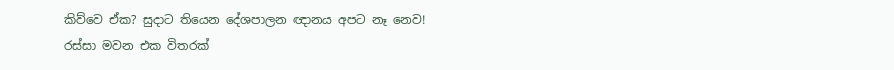කිව්වෙ ඒක? සුදාට තියෙන දේශපාලන ඥානය අපට නෑ නෙව! රස්සා මවන එක විතරක්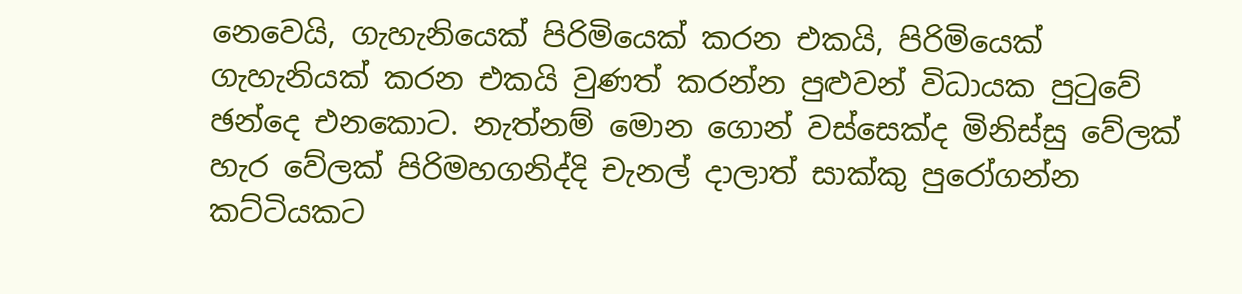නෙවෙයි, ගැහැනියෙක් පිරිමියෙක් කරන එකයි, පිරිමියෙක් ගැහැනියක් කරන එකයි වුණත් කරන්න පුළුවන් විධායක පුටුවේ ඡන්දෙ එනකොට. නැත්නම් මොන ගොන් වස්සෙක්ද මිනිස්සු වේලක් හැර වේලක් පිරිමහගනිද්දි චැනල් දාලාත් සාක්කු පුරෝගන්න කට්ටියකට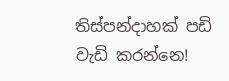තිස්පන්දාහක් පඩි වැඩි කරන්නෙ!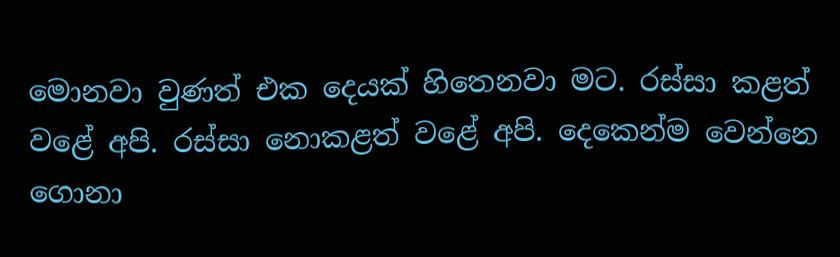මොනවා වුණත් එක දෙයක් හිතෙනවා මට. රස්සා කළත් වළේ අපි. රස්සා නොකළත් වළේ අපි. දෙකෙන්ම වෙන්නෙ ගොනා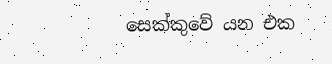සෙක්කුවේ යන එක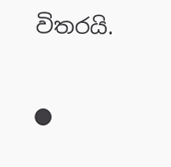විතරයි.

●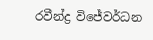රවීන්ද්‍ර විජේවර්ධන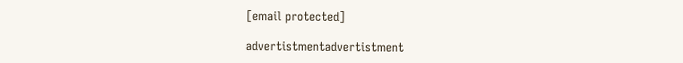[email protected]

advertistmentadvertistment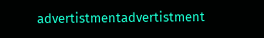advertistmentadvertistment